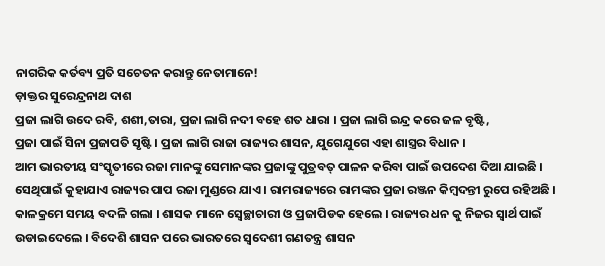ନାଗରିକ କର୍ତବ୍ୟ ପ୍ରତି ସଚେତନ କରାନ୍ତୁ ନେତାମାନେ!
ଡ଼ାକ୍ତର ସୁରେନ୍ଦ୍ରନାଥ ଦାଶ
ପ୍ରଜା ଲାଗି ଉଦେ ରବି, ଶଶୀ,ତାରା, ପ୍ରଜା ଲାଗି ନଦୀ ବହେ ଶତ ଧାରା । ପ୍ରଜା ଲାଗି ଇନ୍ଦ୍ର କରେ ଜଳ ବୃଷ୍ଟି,
ପ୍ରଜା ପାଇଁ ସିନା ପ୍ରଜାପତି ସୃଷ୍ଟି । ପ୍ରଜା ଲାଗି ରାଜା ରାଜ୍ୟର ଶାସନ, ଯୁଗେଯୁଗେ ଏହା ଶାସ୍ତ୍ରର ବିଧାନ ।
ଆମ ଭାରତୀୟ ସଂସ୍କୃତୀରେ ରଜା ମାନଙ୍କୁ ସେମାନଙ୍କର ପ୍ରଜାଙ୍କୁ ପୁତ୍ରବତ୍ ପାଳନ କରିବା ପାଇଁ ଉପଦେଶ ଦିଆ ଯାଇଛି । ସେଥିପାଇଁ କୁହାଯାଏ ରାଜ୍ୟର ପାପ ରଜା ମୁଣ୍ଡରେ ଯାଏ । ରାମରାଜ୍ୟରେ ରାମଙ୍କର ପ୍ରଜା ରଞ୍ଜନ କିମ୍ବଦନ୍ତୀ ରୁପେ ରହିଅଛି । କାଳକ୍ରମେ ସମୟ ବଦଳି ଗଲା । ଶାସକ ମାନେ ସ୍ୱେଚ୍ଛାଚାରୀ ଓ ପ୍ରଜାପିଡକ ହେଲେ । ରାଜ୍ୟର ଧନ କୁ ନିଜର ସ୍ୱାର୍ଥ ପାଇଁ ଉଡାଇଦେଲେ । ବିଦେଶି ଶାସନ ପରେ ଭାରତରେ ସ୍ୱଦେଶୀ ଗଣତନ୍ତ୍ର ଶାସନ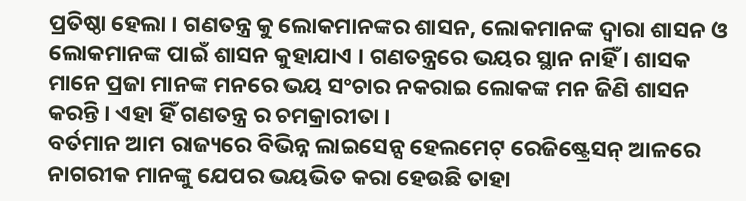ପ୍ରତିଷ୍ଠା ହେଲା । ଗଣତନ୍ତ୍ର କୁ ଲୋକମାନଙ୍କର ଶାସନ, ଲୋକମାନଙ୍କ ଦ୍ୱାରା ଶାସନ ଓ ଲୋକମାନଙ୍କ ପାଇଁ ଶାସନ କୁହାଯାଏ । ଗଣତନ୍ତ୍ରରେ ଭୟର ସ୍ଥାନ ନାହିଁ । ଶାସକ ମାନେ ପ୍ରଜା ମାନଙ୍କ ମନରେ ଭୟ ସଂଚାର ନକରାଇ ଲୋକଙ୍କ ମନ ଜିଣି ଶାସନ କରନ୍ତି । ଏହା ହିଁ ଗଣତନ୍ତ୍ର ର ଚମକ୍ରାରୀତା ।
ବର୍ତମାନ ଆମ ରାଜ୍ୟରେ ବିଭିନ୍ନ ଲାଇସେନ୍ସ ହେଲମେଟ୍ ରେଜିଷ୍ଟ୍ରେସନ୍ ଆଳରେ ନାଗରୀକ ମାନଙ୍କୁ ଯେପର ଭୟଭିତ କରା ହେଉଛି ତାହା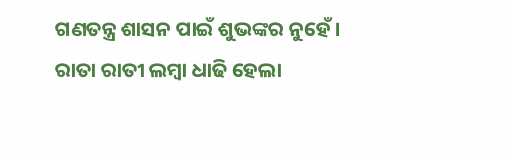ଗଣତନ୍ତ୍ର ଶାସନ ପାଇଁ ଶୁଭଙ୍କର ନୁହେଁ । ରାତା ରାତୀ ଲମ୍ବା ଧାଢି ହେଲା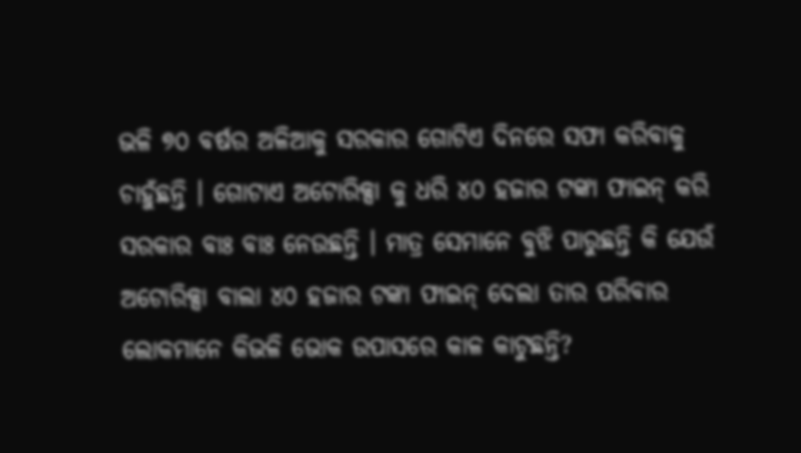ଭଳି ୭୦ ବର୍ଷର ଅଳିଆକୁ ସରକାର ଗୋଟିଏ ଦିନରେ ସଫା କରିବାକୁ ଚାହୁଁଛନ୍ତି । ଗୋଟାଏ ଅଟୋରିକ୍ସା କୁ ଧରି ୪୦ ହଜାର ଟଙ୍କା ଫାଇନ୍ କରି ସରକାର ବାଃ ବାଃ ନେଉଛନ୍ତି । ମାତ୍ର ସେମାନେ ବୁଝି ପାରୁଛନ୍ତି କି ଯେଉଁ ଅଟୋରିକ୍ସା ବାଲା ୪୦ ହଜାର ଟଙ୍କା ଫାଇନ୍ ଦେଲା ତାର ପରିବାର ଲୋକମାନେ କିଭଳି ଭୋକ ଉପାସରେ କାଳ କାଟୁଛନ୍ତି?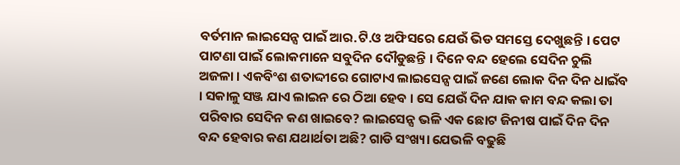ବର୍ତମାନ ଲାଇସେନ୍ସ ପାଇଁ ଆର.ଟି.ଓ ଅଫିସରେ ଯେଉଁ ଭିଡ ସମସ୍ତେ ଦେଖୁଛନ୍ତି । ପେଟ ପାଟଣା ପାଇଁ ଲୋକମାନେ ସବୁଦିନ ଦୌଡୁଛନ୍ତି । ଦିନେ ବନ୍ଦ ହେଲେ ସେଦିନ ଚୁଲି ଅଜଳା । ଏକବିଂଶ ଶତାଦ୍ଦୀରେ ଗୋଟାଏ ଲାଇସେନ୍ସ ପାଇଁ ଜଣେ ଲୋକ ଦିନ ଦିନ ଧାଇଁବ । ସକାଳୁ ସଞ୍ଜ ଯାଏ ଲାଇନ ରେ ଠିଆ ହେବ । ସେ ଯେଉଁ ଦିନ ଯାକ କାମ ବନ୍ଦ କଲା ତା ପରିବାର ସେଦିନ କଣ ଖାଇବେ? ଲାଇସେନ୍ସ ଭଳି ଏକ ଛୋଟ ଜିନୀଷ ପାଇଁ ଦିନ ଦିନ ବନ୍ଦ ହେବାର କଣ ଯଥାର୍ଥତା ଅଛି? ଗାଡି ସଂଖ୍ୟା ଯେଭଳି ବଢୁଛି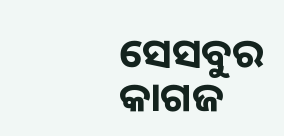ସେସବୁର କାଗଜ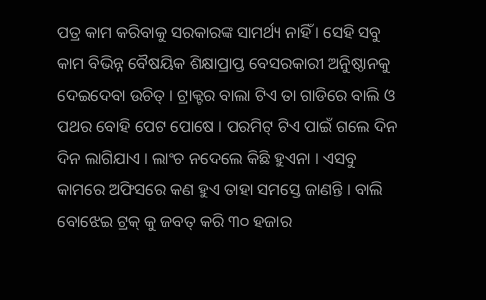ପତ୍ର କାମ କରିବାକୁ ସରକାରଙ୍କ ସାମର୍ଥ୍ୟ ନାହିଁ । ସେହି ସବୁ କାମ ବିଭିନ୍ନ ବୈଷୟିକ ଶିକ୍ଷାପ୍ରାପ୍ତ ବେସରକାରୀ ଅନୁିଷ୍ଠାନକୁ ଦେଇଦେବା ଉଚିତ୍ । ଟ୍ରାକ୍ଟର ବାଲା ଟିଏ ତା ଗାଡିରେ ବାଲି ଓ ପଥର ବୋହି ପେଟ ପୋଷେ । ପରମିଟ୍ ଟିଏ ପାଇଁ ଗଲେ ଦିନ ଦିନ ଲାଗିଯାଏ । ଲାଂଚ ନଦେଲେ କିଛି ହୁଏନା । ଏସବୁ କାମରେ ଅଫିସରେ କଣ ହୁଏ ତାହା ସମସ୍ତେ ଜାଣନ୍ତି । ବାଲି ବୋଝେଇ ଟ୍ରକ୍ କୁ ଜବତ୍ କରି ୩୦ ହଜାର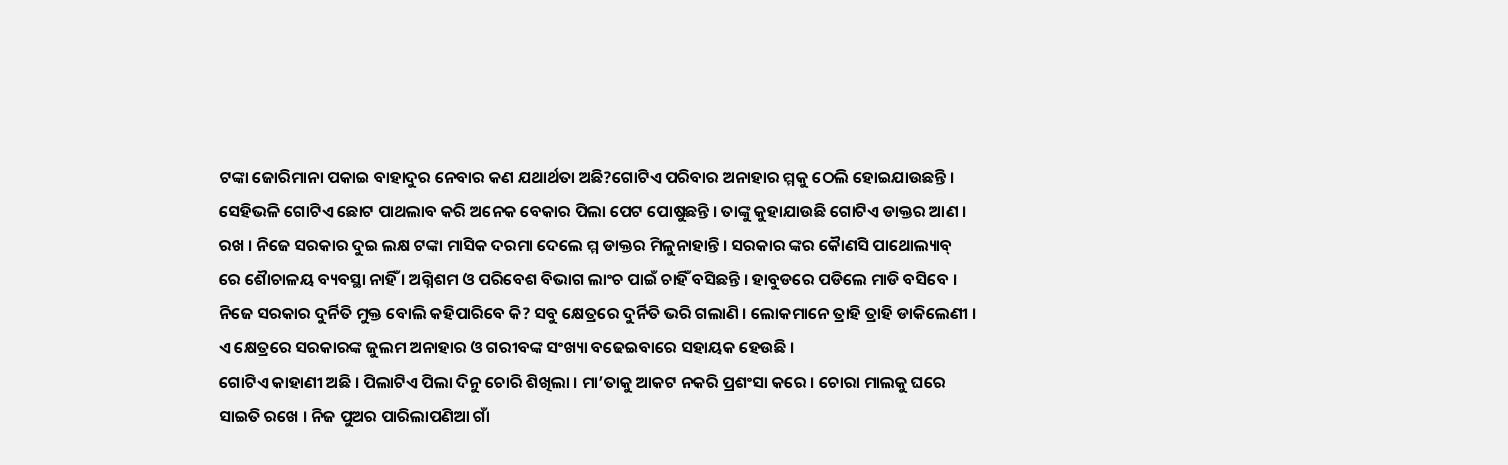ଟଙ୍କା ଜୋରିମାନା ପକାଇ ବାହାଦୁର ନେବାର କଣ ଯଥାର୍ଥତା ଅଛି?ଗୋଟିଏ ପରିବାର ଅନାହାର ମ୍ମକୁ ଠେଲି ହୋଇଯାଉଛନ୍ତି । ସେହିଭଳି ଗୋଟିଏ ଛୋଟ ପାଥଲାବ କରି ଅନେକ ବେକାର ପିଲା ପେଟ ପୋଷୁଛନ୍ତି । ତାଙ୍କୁ କୁହାଯାଉଛି ଗୋଟିଏ ଡାକ୍ତର ଆଣ । ରଖ । ନିଜେ ସରକାର ଦୁଇ ଲକ୍ଷ ଟଙ୍କା ମାସିକ ଦରମା ଦେଲେ ମ୍ମ ଡାକ୍ତର ମିଳୁନାହାନ୍ତି । ସରକାର ଙ୍କର କୈାଣସି ପାଥୋଲ୍ୟାବ୍ ରେ ଶୈାଚାଳୟ ବ୍ୟବସ୍ଥା ନାହିଁ । ଅଗ୍ନିଶମ ଓ ପରିବେଶ ବିଭାଗ ଲାଂଚ ପାଇଁ ଚାହିଁ ବସିଛନ୍ତି । ହାବୁଡରେ ପଡିଲେ ମାଡି ବସିବେ । ନିଜେ ସରକାର ଦୁର୍ନିତି ମୁକ୍ତ ବୋଲି କହିପାରିବେ କି? ସବୁ କ୍ଷେତ୍ରରେ ଦୁର୍ନିତି ଭରି ଗଲାଣି । ଲୋକମାନେ ତ୍ରାହି ତ୍ରାହି ଡାକିଲେଣୀ । ଏ କ୍ଷେତ୍ରରେ ସରକାରଙ୍କ ଜୁଲମ ଅନାହାର ଓ ଗରୀବଙ୍କ ସଂଖ୍ୟା ବଢେଇବାରେ ସହାୟକ ହେଉଛି ।
ଗୋଟିଏ କାହାଣୀ ଅଛି । ପିଲାଟିଏ ପିଲା ଦିନୁ ଚୋରି ଶିଖିଲା । ମା’ତାକୁ ଆକଟ ନକରି ପ୍ରଶଂସା କରେ । ଚୋରା ମାଲକୁ ଘରେ ସାଇତି ରଖେ । ନିଜ ପୁଅର ପାରିଲାପଣିଆ ଗାଁ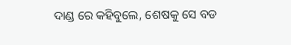ଦାଣ୍ଡ ରେ କହିବୁଲେ, ଶେଷକୁ ସେ ବଡ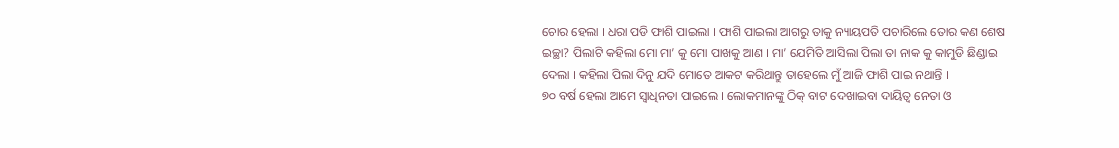ଚୋର ହେଲା । ଧରା ପଡି ଫାଶି ପାଇଲା । ଫାଶି ପାଇଲା ଆଗରୁ ତାକୁ ନ୍ୟାୟପତି ପଚାରିଲେ ତୋର କଣ ଶେଷ ଇଚ୍ଛା? ପିଲାଟି କହିଲା ମୋ ମା’ କୁ ମୋ ପାଖକୁ ଆଣ । ମା’ ଯେମିତି ଆସିଲା ପିଲା ତା ନାକ କୁ କାମୁଡି ଛିଣ୍ଡାଇ ଦେଲା । କହିଲା ପିଲା ଦିନୁ ଯଦି ମୋତେ ଆକଟ କରିଥାନ୍ତୁ ତାହେଲେ ମୁଁ ଆଜି ଫାଶି ପାଇ ନଥାନ୍ତି ।
୭୦ ବର୍ଷ ହେଲା ଆମେ ସ୍ୱାଧିନତା ପାଇଲେ । ଲୋକମାନଙ୍କୁ ଠିକ୍ ବାଟ ଦେଖାଇବା ଦାୟିତ୍ୱ ନେତା ଓ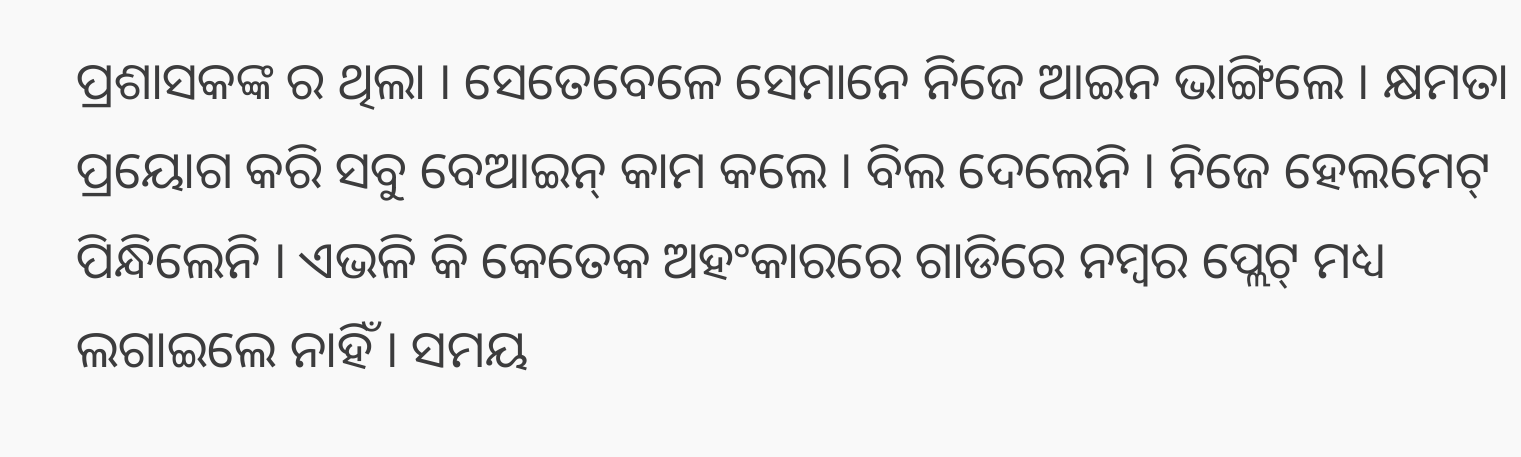ପ୍ରଶାସକଙ୍କ ର ଥିଲା । ସେତେବେଳେ ସେମାନେ ନିଜେ ଆଇନ ଭାଙ୍ଗିଲେ । କ୍ଷମତା ପ୍ରୟୋଗ କରି ସବୁ ବେଆଇନ୍ କାମ କଲେ । ବିଲ ଦେଲେନି । ନିଜେ ହେଲମେଟ୍ ପିନ୍ଧିଲେନି । ଏଭଳି କି କେତେକ ଅହଂକାରରେ ଗାଡିରେ ନମ୍ବର ପ୍ଲେଟ୍ ମଧ୍ୟ ଲଗାଇଲେ ନାହିଁ । ସମୟ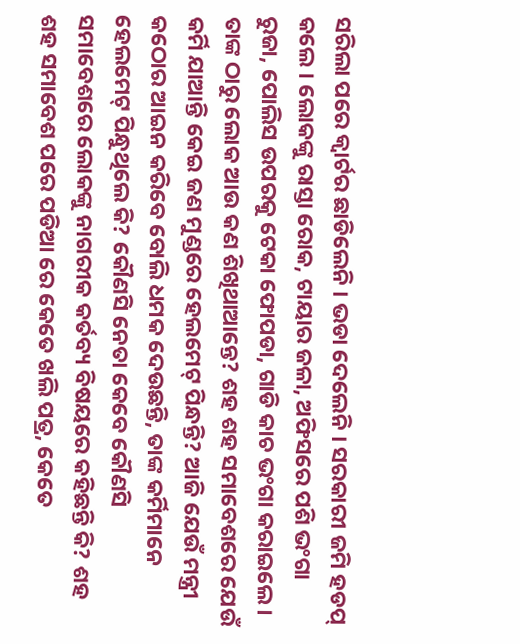ସରିଲା ପରେ କ୍ୱାର୍ଟର ଛାଡିଲେନି । ଭଡା ଦେଲେନି । ସରକାରୀ ଜମି ହଡପ୍ କଲେ । ଲୋକଙ୍କୁ ରାସ୍ତା ରୋକ, ଟାୟାର ଜଳା, ଅଫିସରେ ପଶି ଭଂଗା ରୁଜା, ପୋଲିସ ଉପରକୁ ଟେକା ଫୋପଡା, ଗାଡି କାଚ ଭଂଗା କରାଇଲେ । ତାଙ୍କ ଠାରୁ ଲୋକ ଆଉ କଣ ଶିଖିଥାଆନ୍ତେ? ଶହ ଶହ ସମାବେଶରେ ଯେଉଁ କର୍ମି ଯାଆନ୍ତି କେଇ ଜଣ ମୁଣ୍ଡରେ ହେଲମେଟ୍ ପିନ୍ଧନ୍ତି? ଆଜି ଯେଉଁ ମନ୍ତ୍ରୀ କଠୋର ଆଇନ କରିବେ ବୋଲି ଧମକ ଦେଉଛନ୍ତି, ତାଙ୍କ କର୍ମିମାନେ ହେଲମେଟ୍ ପିନ୍ଧୁଥିଲେ କି? କୌଣସି ନେତା କେବେ କୌଣସି ସମାବେଶରେ ଲୋକଙ୍କୁ ନାଗରୀକ କର୍ତବ୍ୟ ବିଷୟରେ କହିଛନ୍ତି କି? ଶହ ଶହ ସମାବେଶ ପରେ ପଡିଆ ରେ କେତେ ଖଲି ପତ୍ର, କେତେ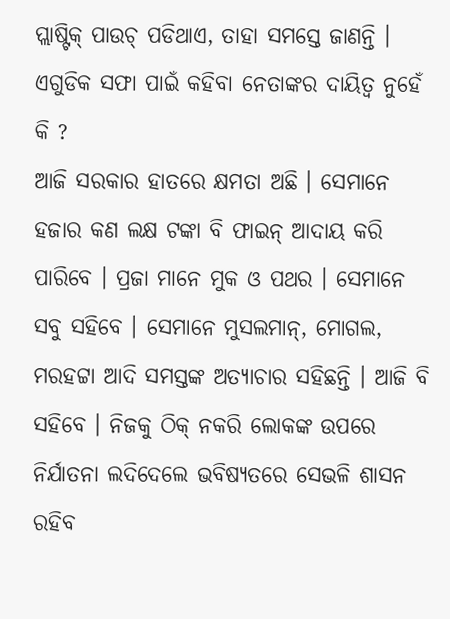ପ୍ଲାଷ୍ଟିକ୍ ପାଉଚ୍ ପଡିଥାଏ, ତାହା ସମସ୍ତେ ଜାଣନ୍ତି । ଏଗୁଡିକ ସଫା ପାଇଁ କହିବା ନେତାଙ୍କର ଦାୟିତ୍ୱ ନୁହେଁ କି ?
ଆଜି ସରକାର ହାତରେ କ୍ଷମତା ଅଛି । ସେମାନେ ହଜାର କଣ ଲକ୍ଷ ଟଙ୍କା ବି ଫାଇନ୍ ଆଦାୟ କରି ପାରିବେ । ପ୍ରଜା ମାନେ ମୁକ ଓ ପଥର । ସେମାନେ ସବୁ ସହିବେ । ସେମାନେ ମୁସଲମାନ୍, ମୋଗଲ, ମରହଟ୍ଟା ଆଦି ସମସ୍ତଙ୍କ ଅତ୍ୟାଚାର ସହିଛନ୍ତି । ଆଜି ବି ସହିବେ । ନିଜକୁ ଠିକ୍ ନକରି ଲୋକଙ୍କ ଉପରେ ନିର୍ଯାତନା ଲଦିଦେଲେ ଭବିଷ୍ୟତରେ ସେଭଳି ଶାସନ ରହିବ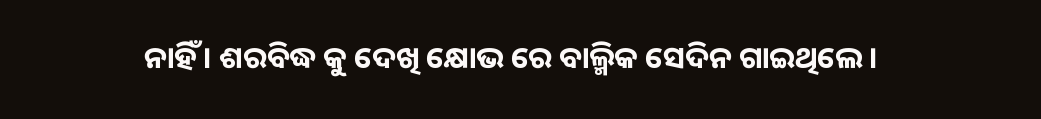ନାହିଁ । ଶରବିଦ୍ଧ କୁ ଦେଖି କ୍ଷୋଭ ରେ ବାଲ୍ମିକ ସେଦିନ ଗାଇଥିଲେ ।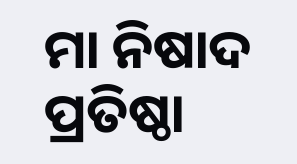ମା ନିଷାଦ ପ୍ରତିଷ୍ଠା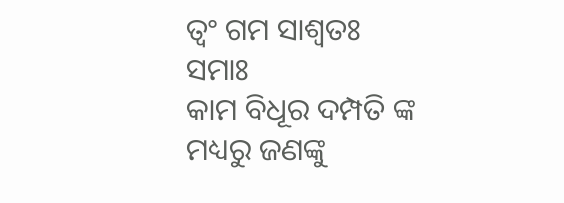ତ୍ୱଂ ଗମ ସାଶ୍ୱତଃ ସମାଃ
କାମ ବିଧୂର ଦମ୍ପତି ଙ୍କ ମଧ୍ୟରୁ ଜଣଙ୍କୁ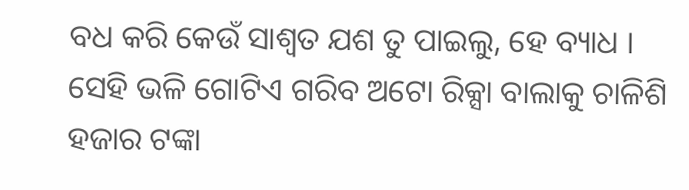ବଧ କରି କେଉଁ ସାଶ୍ୱତ ଯଶ ତୁ ପାଇଲୁ, ହେ ବ୍ୟାଧ ।
ସେହି ଭଳି ଗୋଟିଏ ଗରିବ ଅଟୋ ରିକ୍ସା ବାଲାକୁ ଚାଳିଶି ହଜାର ଟଙ୍କା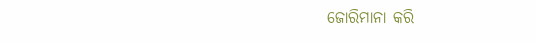ଜୋରିମାନା କରି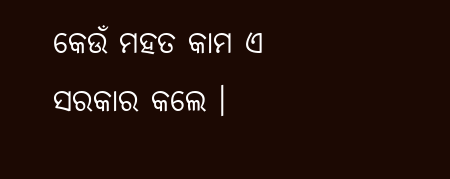କେଉଁ ମହତ କାମ ଏ ସରକାର କଲେ ।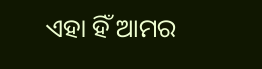ଏହା ହିଁ ଆମର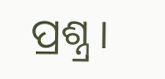ପ୍ରଶ୍ନ୍ର ।